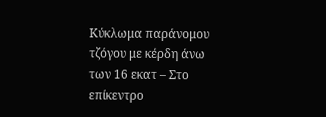Κύκλωμα παράνομου τζόγου με κέρδη άνω των 16 εκατ – Στο επίκεντρο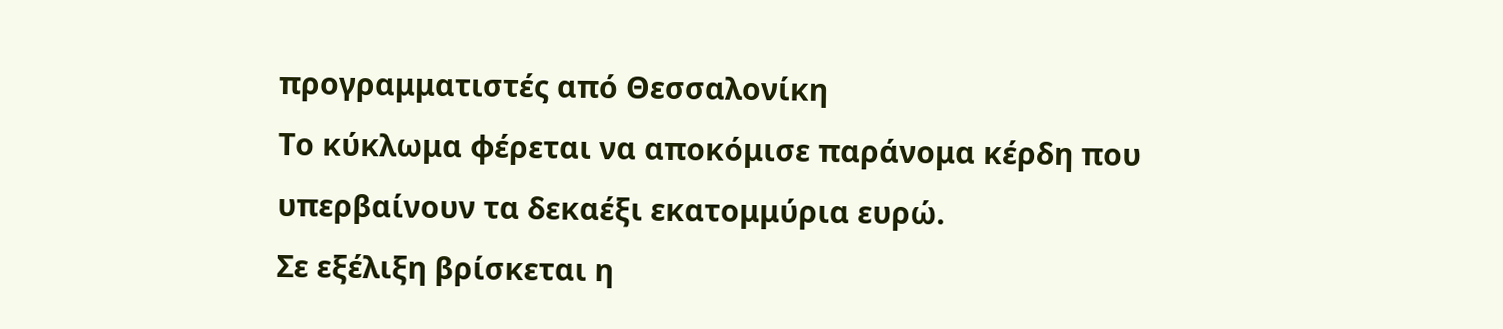προγραμματιστές από Θεσσαλονίκη
Το κύκλωμα φέρεται να αποκόμισε παράνομα κέρδη που υπερβαίνουν τα δεκαέξι εκατομμύρια ευρώ.
Σε εξέλιξη βρίσκεται η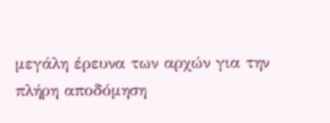μεγάλη έρευνα των αρχών για την πλήρη αποδόμηση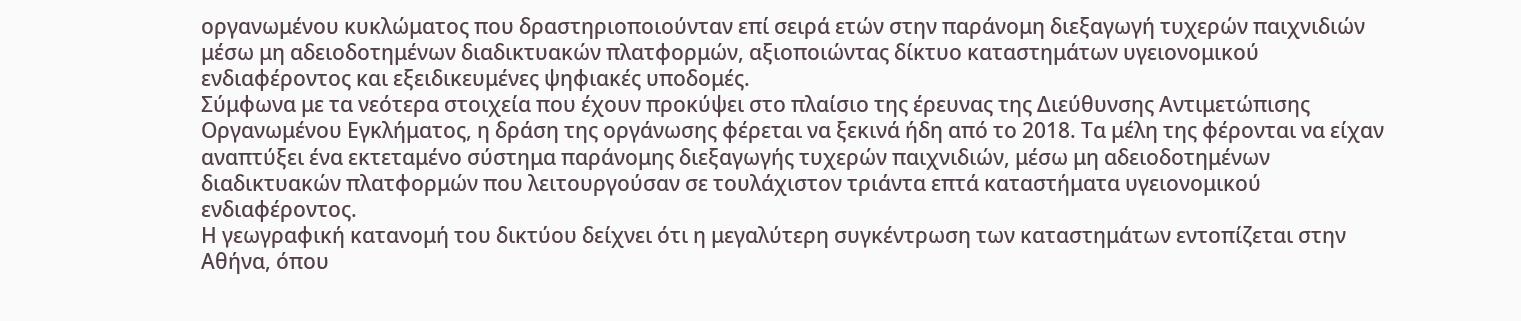οργανωμένου κυκλώματος που δραστηριοποιούνταν επί σειρά ετών στην παράνομη διεξαγωγή τυχερών παιχνιδιών μέσω μη αδειοδοτημένων διαδικτυακών πλατφορμών, αξιοποιώντας δίκτυο καταστημάτων υγειονομικού ενδιαφέροντος και εξειδικευμένες ψηφιακές υποδομές.
Σύμφωνα με τα νεότερα στοιχεία που έχουν προκύψει στο πλαίσιο της έρευνας της Διεύθυνσης Αντιμετώπισης Οργανωμένου Εγκλήματος, η δράση της οργάνωσης φέρεται να ξεκινά ήδη από το 2018. Τα μέλη της φέρονται να είχαν αναπτύξει ένα εκτεταμένο σύστημα παράνομης διεξαγωγής τυχερών παιχνιδιών, μέσω μη αδειοδοτημένων διαδικτυακών πλατφορμών που λειτουργούσαν σε τουλάχιστον τριάντα επτά καταστήματα υγειονομικού ενδιαφέροντος.
Η γεωγραφική κατανομή του δικτύου δείχνει ότι η μεγαλύτερη συγκέντρωση των καταστημάτων εντοπίζεται στην Αθήνα, όπου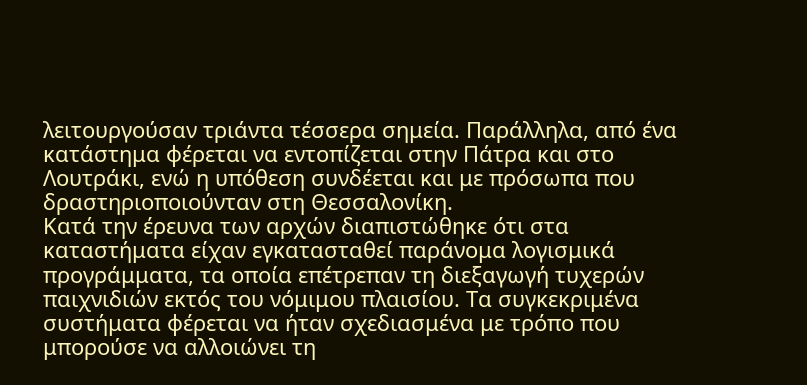λειτουργούσαν τριάντα τέσσερα σημεία. Παράλληλα, από ένα κατάστημα φέρεται να εντοπίζεται στην Πάτρα και στο Λουτράκι, ενώ η υπόθεση συνδέεται και με πρόσωπα που δραστηριοποιούνταν στη Θεσσαλονίκη.
Κατά την έρευνα των αρχών διαπιστώθηκε ότι στα καταστήματα είχαν εγκατασταθεί παράνομα λογισμικά προγράμματα, τα οποία επέτρεπαν τη διεξαγωγή τυχερών παιχνιδιών εκτός του νόμιμου πλαισίου. Τα συγκεκριμένα συστήματα φέρεται να ήταν σχεδιασμένα με τρόπο που μπορούσε να αλλοιώνει τη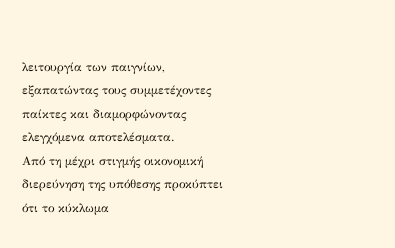λειτουργία των παιγνίων, εξαπατώντας τους συμμετέχοντες παίκτες και διαμορφώνοντας ελεγχόμενα αποτελέσματα.
Από τη μέχρι στιγμής οικονομική διερεύνηση της υπόθεσης προκύπτει ότι το κύκλωμα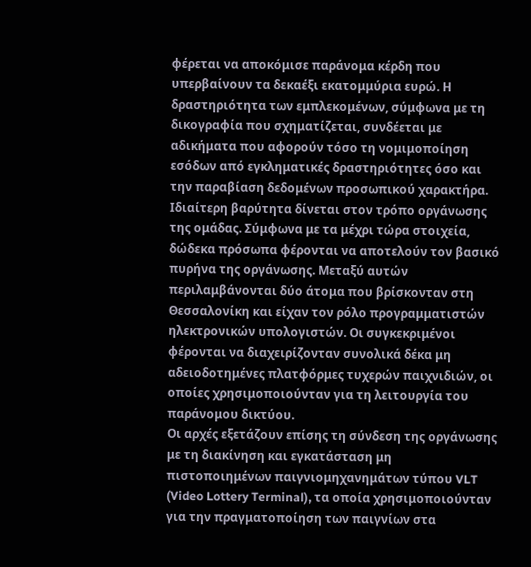φέρεται να αποκόμισε παράνομα κέρδη που υπερβαίνουν τα δεκαέξι εκατομμύρια ευρώ. Η δραστηριότητα των εμπλεκομένων, σύμφωνα με τη δικογραφία που σχηματίζεται, συνδέεται με αδικήματα που αφορούν τόσο τη νομιμοποίηση εσόδων από εγκληματικές δραστηριότητες όσο και την παραβίαση δεδομένων προσωπικού χαρακτήρα.
Ιδιαίτερη βαρύτητα δίνεται στον τρόπο οργάνωσης της ομάδας. Σύμφωνα με τα μέχρι τώρα στοιχεία, δώδεκα πρόσωπα φέρονται να αποτελούν τον βασικό πυρήνα της οργάνωσης. Μεταξύ αυτών περιλαμβάνονται δύο άτομα που βρίσκονταν στη Θεσσαλονίκη και είχαν τον ρόλο προγραμματιστών ηλεκτρονικών υπολογιστών. Οι συγκεκριμένοι φέρονται να διαχειρίζονταν συνολικά δέκα μη αδειοδοτημένες πλατφόρμες τυχερών παιχνιδιών, οι οποίες χρησιμοποιούνταν για τη λειτουργία του παράνομου δικτύου.
Οι αρχές εξετάζουν επίσης τη σύνδεση της οργάνωσης με τη διακίνηση και εγκατάσταση μη πιστοποιημένων παιγνιομηχανημάτων τύπου VLT (Video Lottery Terminal), τα οποία χρησιμοποιούνταν για την πραγματοποίηση των παιγνίων στα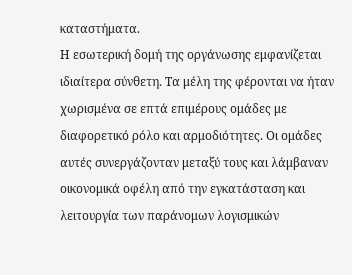καταστήματα.
Η εσωτερική δομή της οργάνωσης εμφανίζεται ιδιαίτερα σύνθετη. Τα μέλη της φέρονται να ήταν χωρισμένα σε επτά επιμέρους ομάδες με διαφορετικό ρόλο και αρμοδιότητες. Οι ομάδες αυτές συνεργάζονταν μεταξύ τους και λάμβαναν οικονομικά οφέλη από την εγκατάσταση και λειτουργία των παράνομων λογισμικών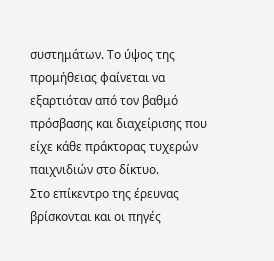συστημάτων. Το ύψος της προμήθειας φαίνεται να εξαρτιόταν από τον βαθμό πρόσβασης και διαχείρισης που είχε κάθε πράκτορας τυχερών παιχνιδιών στο δίκτυο.
Στο επίκεντρο της έρευνας βρίσκονται και οι πηγές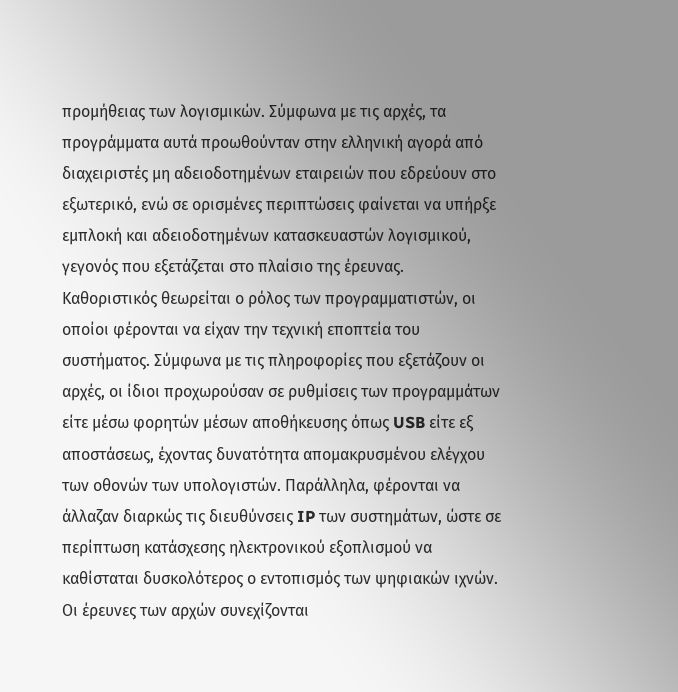προμήθειας των λογισμικών. Σύμφωνα με τις αρχές, τα προγράμματα αυτά προωθούνταν στην ελληνική αγορά από διαχειριστές μη αδειοδοτημένων εταιρειών που εδρεύουν στο εξωτερικό, ενώ σε ορισμένες περιπτώσεις φαίνεται να υπήρξε εμπλοκή και αδειοδοτημένων κατασκευαστών λογισμικού, γεγονός που εξετάζεται στο πλαίσιο της έρευνας.
Καθοριστικός θεωρείται ο ρόλος των προγραμματιστών, οι οποίοι φέρονται να είχαν την τεχνική εποπτεία του συστήματος. Σύμφωνα με τις πληροφορίες που εξετάζουν οι αρχές, οι ίδιοι προχωρούσαν σε ρυθμίσεις των προγραμμάτων είτε μέσω φορητών μέσων αποθήκευσης όπως USB είτε εξ αποστάσεως, έχοντας δυνατότητα απομακρυσμένου ελέγχου των οθονών των υπολογιστών. Παράλληλα, φέρονται να άλλαζαν διαρκώς τις διευθύνσεις IP των συστημάτων, ώστε σε περίπτωση κατάσχεσης ηλεκτρονικού εξοπλισμού να καθίσταται δυσκολότερος ο εντοπισμός των ψηφιακών ιχνών.
Οι έρευνες των αρχών συνεχίζονται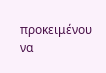προκειμένου να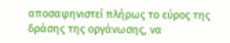αποσαφηνιστεί πλήρως το εύρος της δράσης της οργάνωσης, να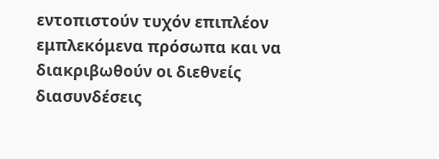εντοπιστούν τυχόν επιπλέον εμπλεκόμενα πρόσωπα και να διακριβωθούν οι διεθνείς διασυνδέσεις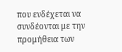που ενδέχεται να συνδέονται με την προμήθεια των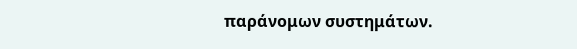παράνομων συστημάτων.